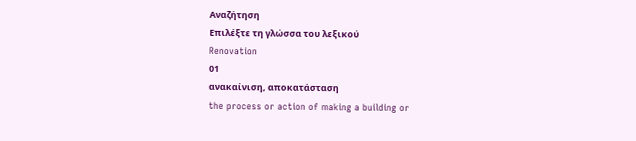Αναζήτηση
Επιλέξτε τη γλώσσα του λεξικού
Renovation
01
ανακαίνιση, αποκατάσταση
the process or action of making a building or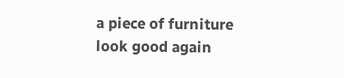a piece of furniture look good again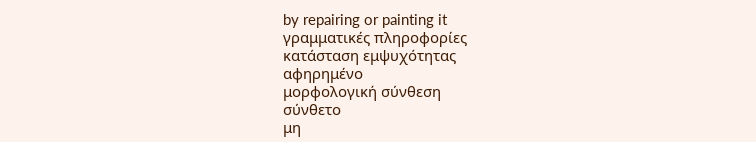by repairing or painting it
γραμματικές πληροφορίες
κατάσταση εμψυχότητας
αφηρημένο
μορφολογική σύνθεση
σύνθετο
μη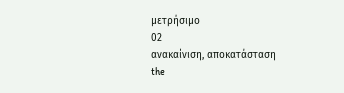μετρήσιμο
02
ανακαίνιση, αποκατάσταση
the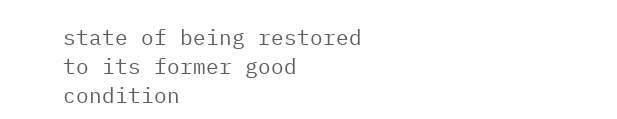state of being restored to its former good condition